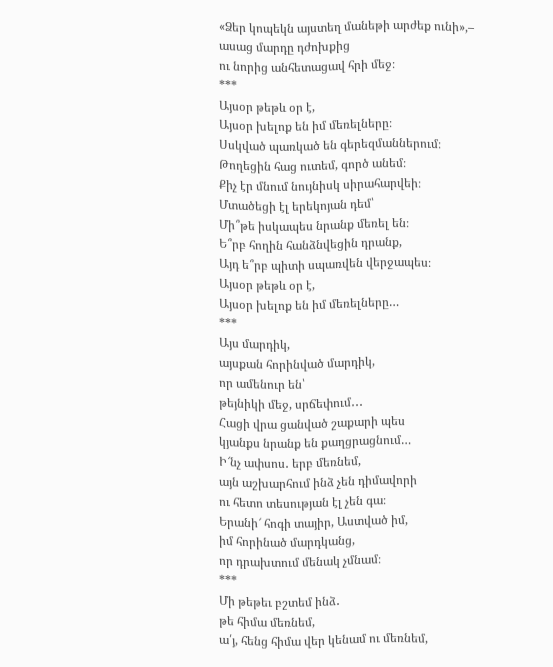«Ձեր կոպեկն այստեղ մանեթի արժեք ունի»,– ասաց մարդը դժոխքից
ու նորից անհետացավ հրի մեջ։
***
Այսօր թեթև օր է,
Այսօր խելոք են իմ մեռելները։
Սսկված պառկած են գերեզմաններում։
Թողեցին հաց ուտեմ, գործ անեմ։
Քիչ էր մնում նույնիսկ սիրահարվեի։
Մտածեցի էլ երեկոյան դեմ՝
Մի՞թե իսկապես նրանք մեռել են։
Ե՞րբ հողին հանձնվեցին դրանք,
Այդ ե՞րբ պիտի սպառվեն վերջապես։
Այսօր թեթև օր է,
Այսօր խելոք են իմ մեռելները…
***
Այս մարդիկ,
այսքան հորինված մարդիկ,
որ ամենուր են՝
թեյնիկի մեջ, սրճեփում․․․
Հացի վրա ցանված շաքարի պես
կյանքս նրանք են քաղցրացնում…
Ի՜նչ ափսոս․ երբ մեռնեմ,
այն աշխարհում ինձ չեն դիմավորի
ու հետո տեսության էլ չեն գա։
Երանի՜ հոգի տայիր, Աստված իմ,
իմ հորինած մարդկանց,
որ դրախտում մենակ չմնամ։
***
Մի թեթեւ բշտեմ ինձ․
թե հիմա մեռնեմ,
ա՛յ, հենց հիմա վեր կենամ ու մեռնեմ,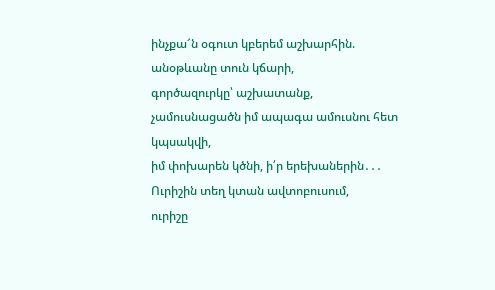ինչքա՜ն օգուտ կբերեմ աշխարհին.
անօթևանը տուն կճարի,
գործազուրկը՝ աշխատանք,
չամուսնացածն իմ ապագա ամուսնու հետ կպսակվի,
իմ փոխարեն կծնի, ի՛ր երեխաներին․․․
Ուրիշին տեղ կտան ավտոբուսում,
ուրիշը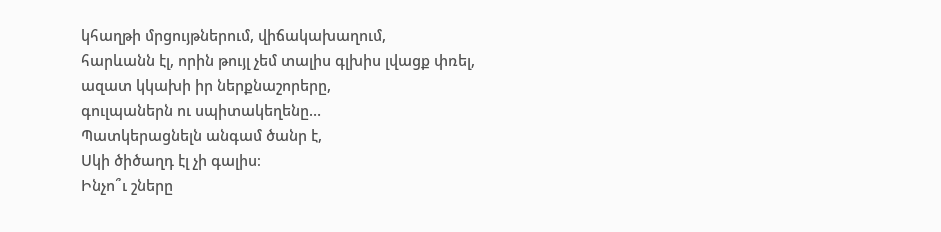կհաղթի մրցույթներում, վիճակախաղում,
հարևանն էլ, որին թույլ չեմ տալիս գլխիս լվացք փռել,
ազատ կկախի իր ներքնաշորերը,
գուլպաներն ու սպիտակեղենը…
Պատկերացնելն անգամ ծանր է,
Սկի ծիծաղդ էլ չի գալիս։
Ինչո՞ւ շները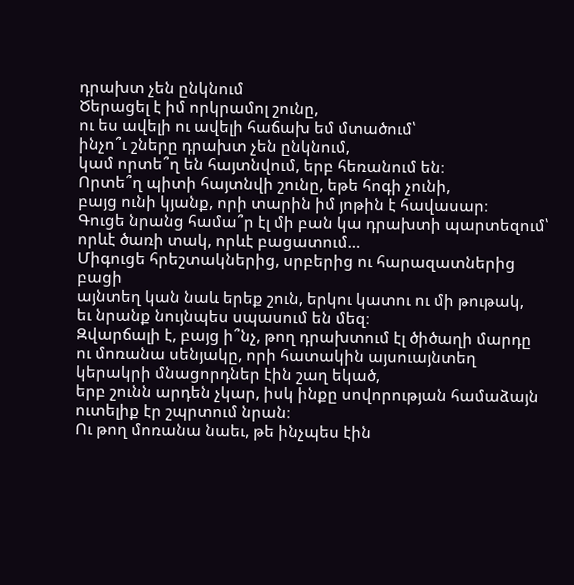դրախտ չեն ընկնում
Ծերացել է իմ որկրամոլ շունը,
ու ես ավելի ու ավելի հաճախ եմ մտածում՝
ինչո՞ւ շները դրախտ չեն ընկնում,
կամ որտե՞ղ են հայտնվում, երբ հեռանում են։
Որտե՞ղ պիտի հայտնվի շունը, եթե հոգի չունի,
բայց ունի կյանք, որի տարին իմ յոթին է հավասար։
Գուցե նրանց համա՞ր էլ մի բան կա դրախտի պարտեզում՝
որևէ ծառի տակ, որևէ բացատում…
Միգուցե հրեշտակներից, սրբերից ու հարազատներից բացի
այնտեղ կան նաև երեք շուն, երկու կատու ու մի թութակ,
եւ նրանք նույնպես սպասում են մեզ։
Զվարճալի է, բայց ի՞նչ, թող դրախտում էլ ծիծաղի մարդը
ու մոռանա սենյակը, որի հատակին այսուայնտեղ
կերակրի մնացորդներ էին շաղ եկած,
երբ շունն արդեն չկար, իսկ ինքը սովորության համաձայն
ուտելիք էր շպրտում նրան։
Ու թող մոռանա նաեւ, թե ինչպես էին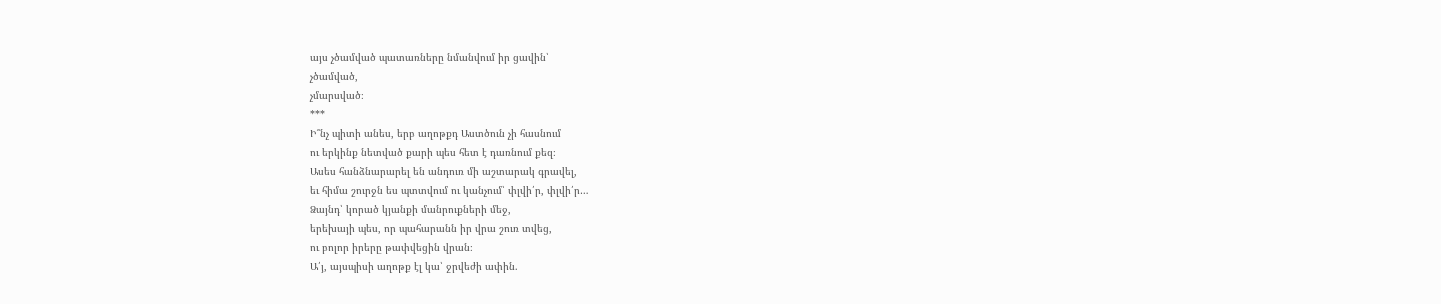այս չծամված պատառները նմանվում իր ցավին՝
չծամված,
չմարսված։
***
Ի՞նչ պիտի անես, երբ աղոթքդ Աստծուն չի հասնում
ու երկինք նետված քարի պես հետ է դառնում քեզ։
Ասես հանձնարարել են անդուռ մի աշտարակ գրավել,
եւ հիմա շուրջն ես պտտվում ու կանչում՝ փլվի՛ր, փլվի՛ր…
Ձայնդ՝ կորած կյանքի մանրուքների մեջ,
երեխայի պես, որ պահարանն իր վրա շուռ տվեց,
ու բոլոր իրերը թափվեցին վրան։
Ա՛յ, այսպիսի աղոթք էլ կա՝ ջրվեժի ափին.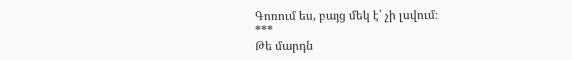Գոռում ես, բայց մեկ է՝ չի լսվում։
***
Թե մարդն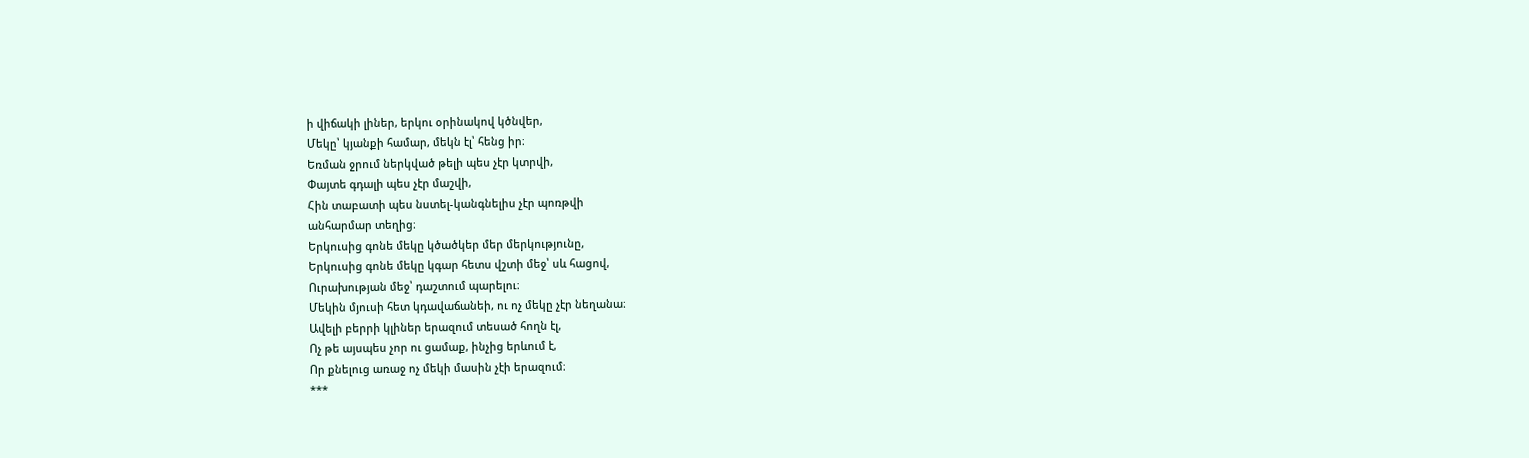ի վիճակի լիներ, երկու օրինակով կծնվեր,
Մեկը՝ կյանքի համար, մեկն էլ՝ հենց իր։
Եռման ջրում ներկված թելի պես չէր կտրվի,
Փայտե գդալի պես չէր մաշվի,
Հին տաբատի պես նստել-կանգնելիս չէր պոռթվի
անհարմար տեղից։
Երկուսից գոնե մեկը կծածկեր մեր մերկությունը,
Երկուսից գոնե մեկը կգար հետս վշտի մեջ՝ սև հացով,
Ուրախության մեջ՝ դաշտում պարելու։
Մեկին մյուսի հետ կդավաճանեի, ու ոչ մեկը չէր նեղանա։
Ավելի բերրի կլիներ երազում տեսած հողն էլ,
Ոչ թե այսպես չոր ու ցամաք, ինչից երևում է,
Որ քնելուց առաջ ոչ մեկի մասին չէի երազում։
***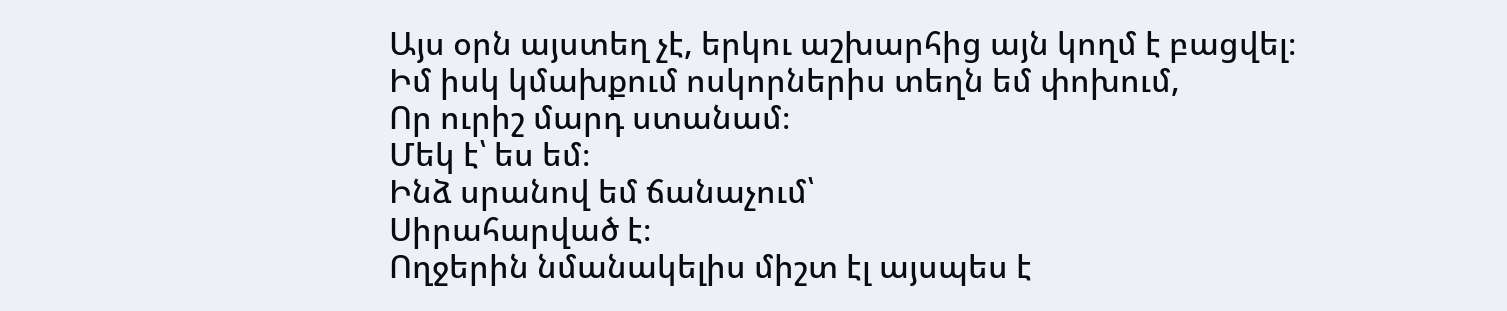Այս օրն այստեղ չէ, երկու աշխարհից այն կողմ է բացվել։
Իմ իսկ կմախքում ոսկորներիս տեղն եմ փոխում,
Որ ուրիշ մարդ ստանամ։
Մեկ է՝ ես եմ։
Ինձ սրանով եմ ճանաչում՝
Սիրահարված է։
Ողջերին նմանակելիս միշտ էլ այսպես է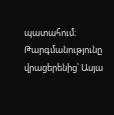պատահում։
Թարգմանությունը վրացերենից՝ Ասյա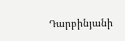Դարբինյանի